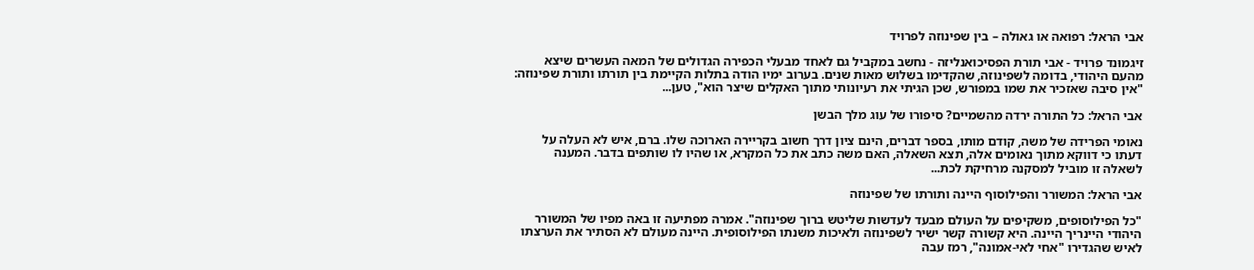אבי הראל: רפואה או גאולה – בין שפינוזה לפרויד

זיגמוּנד פרויד - אבי תורת הפסיכואנליזה - נחשב במקביל גם לאחד מבעלי הכפירה הגדולים של המאה העשרים שיצא מהעם היהודי, בדומה לשפינוזה, שהקדימו בשלוש מאות שנים. בערוב ימיו הודה בתלות הקיימת בין תורתו ותורת שפינוזה: "אין סיבה שאזכיר את שמו במפורש, שכן הגיתי את רעיונותי מתוך האקלים שיצר הוא", טען...

אבי הראל: כל התורה ירדה מהשמיים? סיפורו של עוג מלך הבשן

נאומי הפרידה של משה, קודם מותו, בספר דברים, הינם ציון דרך חשוב בקריירה הארוכה שלו. ברם, איש לא העלה על דעתו כי דווקא מתוך נאומים אלה, תצא השאלה, האם משה כתב את כל המקרא, או שהיו לו שותפים בדבר. המענה לשאלה זו מוביל למסקנה מרחיקת לכת...

אבי הראל: המשורר והפילוסוף היינה ותורתו של שפינוזה

"כל הפילוסופים, משקיפים על העולם מבעד לעדשות שליטש ברוך שפינוזה". אמרה מפתיעה זו באה מפיו של המשורר היהודי היינריך היינה. היא קשורה קשר ישיר לשפינוזה ולאיכות משנתו הפילוסופית. היינה מעולם לא הסתיר את הערצתו לאיש שהגדירו "אחי לאי-אמונה", רמז עבה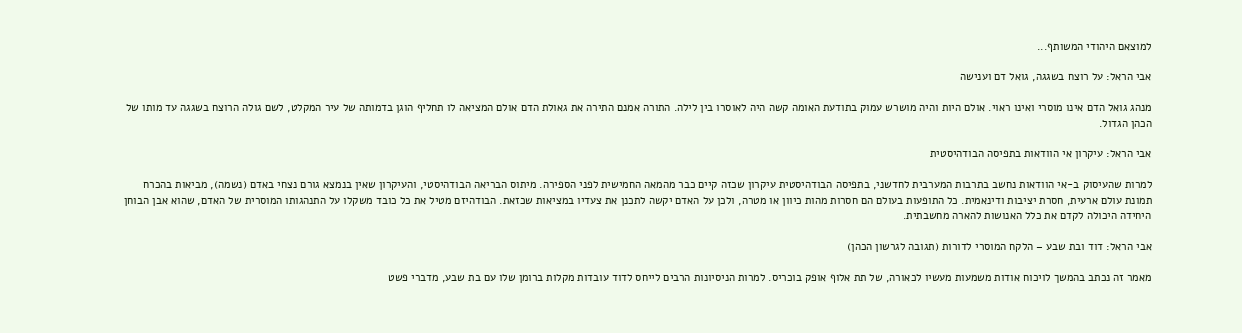למוצאם היהודי המשותף...

אבי הראל: על רוצח בשגגה, גואל דם וענישה

מנהג גואל הדם אינו מוסרי ואינו ראוי. אולם היות והיה מושרש עמוק בתודעת האומה קשה היה לאוסרו בין לילה. התורה אמנם התירה את גאולת הדם אולם המציאה לו תחליף הוגן בדמותה של עיר המקלט, לשם גולה הרוצח בשגגה עד מותו של הכהן הגדול.

אבי הראל: עיקרון אי הוודאות בתפיסה הבודהיסטית

למרות שהעיסוק ב-אי הוודאות נחשב בתרבות המערבית לחדשני, בתפיסה הבודהיסטית עיקרון שכזה קיים כבר מהמאה החמישית לפני הספירה. מיתוס הבריאה הבודהיסטי, והעיקרון שאין בנמצא גורם נצחי באדם (נשמה), מביאות בהכרח תמונת עולם ארעית, חסרת יציבות ודינאמית. כל התופעות בעולם הם חסרות מהות כיוון או מטרה, ולכן על האדם יקשה לתכנן את צעדיו במציאות שכזאת. הבודהיזם מטיל את כל כובד משקלו על התנהגותו המוסרית של האדם, שהוא אבן הבוחן היחידה היכולה לקדם את כלל האנושות להארה מחשבתית.

אבי הראל: דוד ובת שבע – הלקח המוסרי לדורות (תגובה לגרשון הכהן)

מאמר זה נכתב בהמשך לויכוח אודות משמעות מעשיו לכאורה, של תת אלוף אופק בוכריס. למרות הניסיונות הרבים לייחס לדוד עובדות מקלות ברומן שלו עם בת שבע, מדברי פשט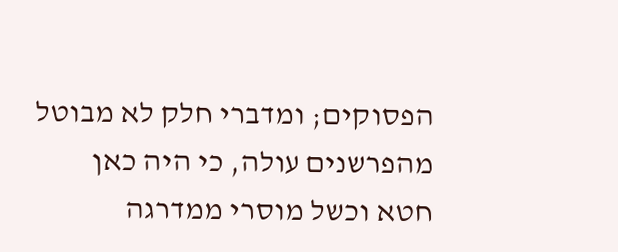הפסוקים; ומדברי חלק לא מבוטל מהפרשנים עולה, כי היה כאן חטא וכשל מוסרי ממדרגה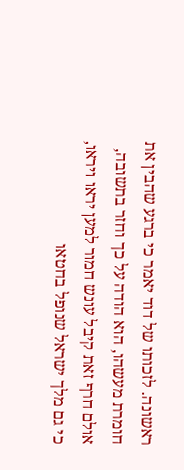ראשונה. לזכותו של דוד יאמר כי ברגע שהבין את חומרת מעשהו, הוא הודה על כך וחזר בתשובה, אולם חרף זאת קיבל עונש חמור למען יראו ויראו, כי גם מלך ישראל שנופל בחטאו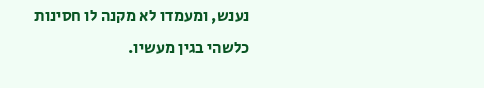נענש, ומעמדו לא מקנה לו חסינות כלשהי בגין מעשיו.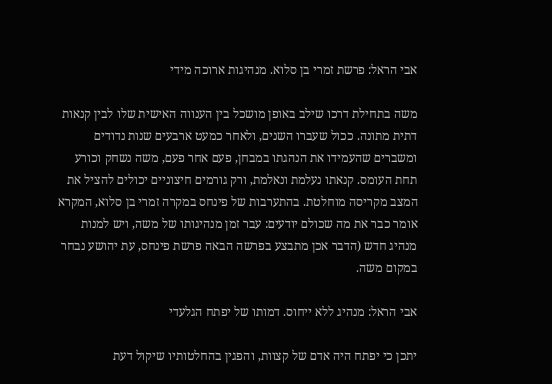אבי הראל: פרשת זמרי בן סלוא. מנהיגות ארוכה מידי

משה בתחילת דרכו שילב באופן מושכל בין הענווה האישית שלו לבין קנאות דתית מתונה. ככול שעברו השנים, ולאחר כמעט ארבעים שנות נדודים ומשברים שהעמידו את הנהגתו במבחן, פעם אחר פעם, משה נשחק וכורע תחת העומס. קנאתו נעלמת ונאלמת, ורק גורמים חיצוניים יכולים להציל את המצב מקריסה מוחלטת. בהתערבות של פינחס במקרה זמרי בן סלוא, המקרא אומר כבר את מה שכולם יודעים: עבר זמן מנהיגותו של משה, ויש למנות מנהיג חדש (הדבר אכן מתבצע בפרשה הבאה פרשת פינחס, עת יהושע נבחר במקום משה.

אבי הראל: מנהיג ללא ייחוס. דמותו של יפתח הגלעדי

יתכן כי יפתח היה אדם של קצוות, והפגין בהחלטותיו שיקול דעת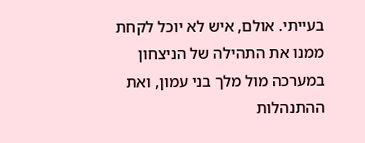בעייתי. אולם, איש לא יוכל לקחת ממנו את התהילה של הניצחון במערכה מול מלך בני עמון, ואת ההתנהלות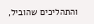והתהליכים שהוביל,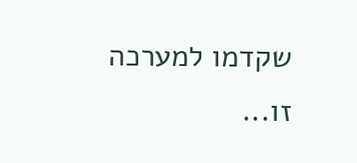שקדמו למערכה זו...